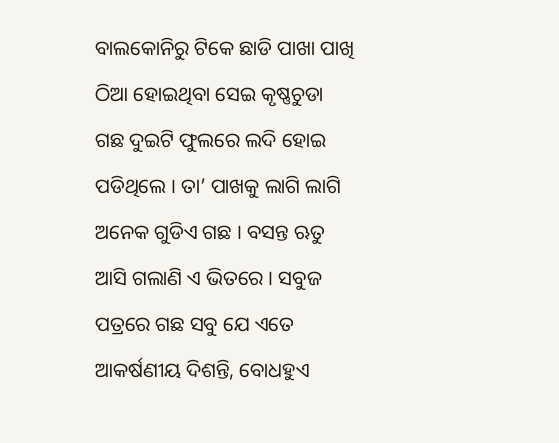ବାଲକୋନିରୁ ଟିକେ ଛାଡି ପାଖା ପାଖି ଠିଆ ହୋଇଥିବା ସେଇ କୃଷ୍ଣଚୁଡା ଗଛ ଦୁଇଟି ଫୁଲରେ ଲଦି ହୋଇ ପଡିଥିଲେ । ତା’ ପାଖକୁ ଲାଗି ଲାଗି ଅନେକ ଗୁଡିଏ ଗଛ । ବସନ୍ତ ଋତୁ ଆସି ଗଲାଣି ଏ ଭିତରେ । ସବୁଜ ପତ୍ରରେ ଗଛ ସବୁ ଯେ ଏତେ ଆକର୍ଷଣୀୟ ଦିଶନ୍ତି, ବୋଧହୁଏ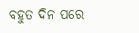ବହୁତ ଦିନ ପରେ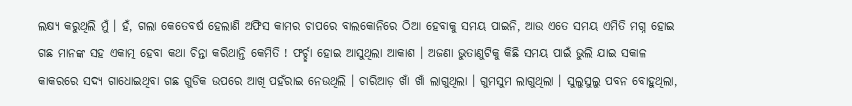ଲକ୍ଷ୍ୟ କରୁଥିଲି ମୁଁ । ହଁ, ଗଲା କେତେବର୍ଷ ହେଲାଣି ଅଫିସ କାମର ଚାପରେ ବାଲକୋନିରେ ଠିଆ ହେବାକୁ ସମୟ ପାଇନି, ଆଉ ଏତେ ସମୟ ଏମିତି ମଗ୍ନ ହୋଇ ଗଛ ମାନଙ୍କ ସହ ଏକାତ୍ମ ହେବା କଥା ଚିନ୍ତା କରିଥାନ୍ତି କେମିତି ! ଫର୍ଚ୍ଛା ହୋଇ ଆସୁଥିଲା ଆକାଶ । ଅଜଣା ଭୁତାଣୁଟିକୁ କିଛି ସମୟ ପାଇଁ ଭୁଲି ଯାଇ ସକାଳ କାକରରେ ସଦ୍ୟ ଗାଧୋଇଥିବା ଗଛ ଗୁଡିକ ଉପରେ ଆଖି ପହଁରାଇ ନେଉଥିଲି । ଚାରିଆଡ଼ ଖାଁ ଖାଁ ଲାଗୁଥିଲା । ଗୁମସୁମ ଲାଗୁଥିଲା । ସୁଲୁସୁଲୁ ପବନ ବୋହୁଥିଲା,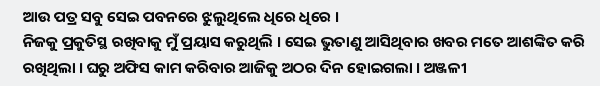ଆଉ ପତ୍ର ସବୁ ସେଇ ପବନରେ ଝୁଲୁଥିଲେ ଧିରେ ଧିରେ ।
ନିଜକୁ ପ୍ରକୁତିସ୍ଥ ରଖିବାକୁ ମୁଁ ପ୍ରୟାସ କରୁଥିଲି । ସେଇ ଭୁତାଣୁ ଆସିଥିବାର ଖବର ମତେ ଆଶଙ୍କିତ କରି ରଖିଥିଲା । ଘରୁ ଅଫିସ କାମ କରିବାର ଆଜିକୁ ଅଠର ଦିନ ହୋଇଗଲା । ଅଞ୍ଜଳୀ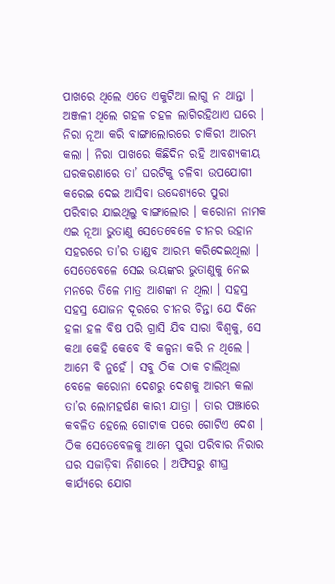ପାଖରେ ଥିଲେ ଏତେ ଏକୁଟିଆ ଲାଗୁ ନ ଥାନ୍ତା । ଅଞ୍ଜଳୀ ଥିଲେ ଗହଳ ଚହଳ ଲାଗିରହିଥାଏ ଘରେ । ନିରା ନୂଆ କରି ବାଙ୍ଗାଲୋରରେ ଚାକିରୀ ଆରମ୍ଭ କଲା । ନିରା ପାଖରେ କିଛିଦିନ ରହି ଆବଶ୍ୟକୀୟ ଘରକରଣାରେ ତା’ ଘରଟିକୁ ଚଳିବା ଉପଯୋଗୀ କରେଇ ଦେଇ ଆସିବା ଉଦ୍ଦେଶ୍ୟରେ ପୁରା ପରିବାର ଯାଇଥିଲୁ ବାଙ୍ଗାଲୋର । କରୋନା ନାମକ ଏଇ ନୂଆ ଭୁତାଣୁ ସେତେବେଳେ ଚୀନର ଉହାନ ସହରରେ ତା’ର ତାଣ୍ଡବ ଆରମ୍ଭ କରିଦେଇଥିଲା । ସେତେବେଳେ ସେଇ ଭୟଙ୍କର ଭୁତାଣୁକୁ ନେଇ ମନରେ ତିଳେ ମାତ୍ର ଆଶଙ୍କା ନ ଥିଲା । ସହସ୍ର ସହସ୍ର ଯୋଜନ ଦୂରରେ ଚୀନର ଚିନ୍ତା ଯେ ଦିନେ ହଳା ହଳ ବିଷ ପରି ଗ୍ରାସି ଯିବ ସାରା ବିଶ୍ୱକୁ, ସେ କଥା କେହି କେବେ ବି କଳ୍ପନା କରି ନ ଥିଲେ । ଆମେ ବି ନୁହେଁ । ସବୁ ଠିକ ଠାକ ଚାଲିଥିଲା ବେଳେ କରୋନା ଦେଶରୁ ଦେଶକୁ ଆରମ୍ଭ କଲା ତା’ର ଲୋମହର୍ଷଣ କାରୀ ଯାତ୍ରା । ତାର ପଞ୍ଝାରେ କବଳିତ ହେଲେ ଗୋଟାକ ପରେ ଗୋଟିଏ ଦେଶ । ଠିକ ସେତେବେଳକୁ ଆମେ ପୁରା ପରିବାର ନିରାର ଘର ସଜାଡ଼ିବା ନିଶାରେ । ଅଫିସରୁ ଶୀଘ୍ର କାର୍ଯ୍ୟରେ ଯୋଗ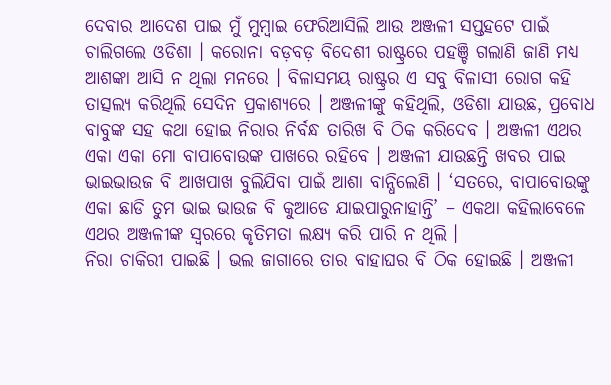ଦେବାର ଆଦେଶ ପାଇ ମୁଁ ମୁମ୍ବାଇ ଫେରିଆସିଲି ଆଉ ଅଞ୍ଜଳୀ ସପ୍ତହଟେ ପାଇଁ ଚାଲିଗଲେ ଓଡିଶା । କରୋନା ବଡ଼ବଡ଼ ବିଦେଶୀ ରାଷ୍ଟ୍ରରେ ପହଞ୍ଚି ଗଲାଣି ଜାଣି ମଧ୍ୟ ଆଶଙ୍କା ଆସି ନ ଥିଲା ମନରେ । ବିଳାସମୟ ରାଷ୍ଟ୍ରର ଏ ସବୁ ବିଳାସୀ ରୋଗ କହି ତାତ୍ସଲ୍ୟ କରିଥିଲି ସେଦିନ ପ୍ରକାଶ୍ୟରେ । ଅଞ୍ଜଳୀଙ୍କୁ କହିଥିଲି, ଓଡିଶା ଯାଉଛ, ପ୍ରବୋଧ ବାବୁଙ୍କ ସହ କଥା ହୋଇ ନିରାର ନିର୍ବନ୍ଧ ତାରିଖ ବି ଠିକ କରିଦେବ । ଅଞ୍ଜଳୀ ଏଥର ଏକା ଏକା ମୋ ବାପାବୋଉଙ୍କ ପାଖରେ ରହିବେ । ଅଞ୍ଜଳୀ ଯାଉଛନ୍ତି ଖବର ପାଇ ଭାଇଭାଉଜ ବି ଆଖପାଖ ବୁଲିଯିବା ପାଇଁ ଆଶା ବାନ୍ଧିଲେଣି । ‘ସତରେ, ବାପାବୋଉଙ୍କୁ ଏକା ଛାଡି ତୁମ ଭାଇ ଭାଉଜ ବି କୁଆଡେ ଯାଇପାରୁନାହାନ୍ତି’ – ଏକଥା କହିଲାବେଳେ ଏଥର ଅଞ୍ଜଳୀଙ୍କ ସ୍ୱରରେ କୃତିମତା ଲକ୍ଷ୍ୟ କରି ପାରି ନ ଥିଲି ।
ନିରା ଚାକିରୀ ପାଇଛି । ଭଲ ଜାଗାରେ ତାର ବାହାଘର ବି ଠିକ ହୋଇଛି । ଅଞ୍ଜଳୀ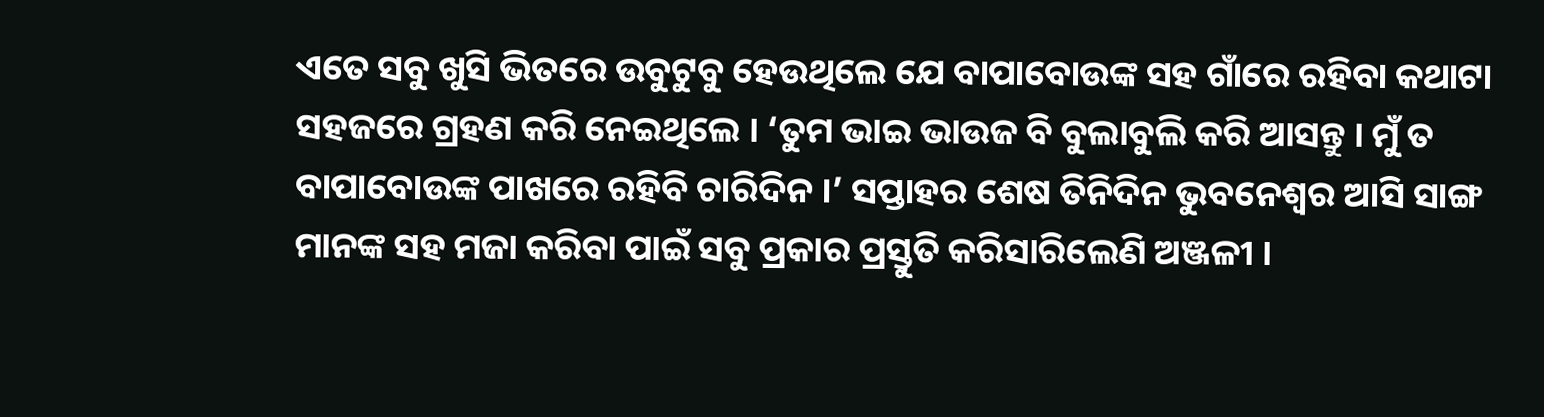ଏତେ ସବୁ ଖୁସି ଭିତରେ ଉବୁଟୁବୁ ହେଉଥିଲେ ଯେ ବାପାବୋଉଙ୍କ ସହ ଗାଁରେ ରହିବା କଥାଟା ସହଜରେ ଗ୍ରହଣ କରି ନେଇଥିଲେ । ‘ତୁମ ଭାଇ ଭାଉଜ ବି ବୁଲାବୁଲି କରି ଆସନ୍ତୁ । ମୁଁ ତ ବାପାବୋଉଙ୍କ ପାଖରେ ରହିବି ଚାରିଦିନ ।’ ସପ୍ତାହର ଶେଷ ତିନିଦିନ ଭୁବନେଶ୍ୱର ଆସି ସାଙ୍ଗ ମାନଙ୍କ ସହ ମଜା କରିବା ପାଇଁ ସବୁ ପ୍ରକାର ପ୍ରସ୍ତୁତି କରିସାରିଲେଣି ଅଞ୍ଜଳୀ ।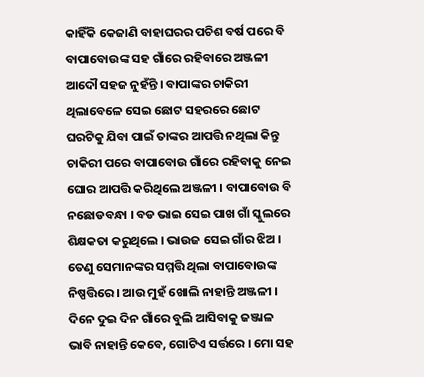କାହିଁକି କେଜାଣି ବାହାଘରର ପଚିଶ ବର୍ଷ ପରେ ବି ବାପାବୋଉଙ୍କ ସହ ଗାଁରେ ରହିବାରେ ଅଞ୍ଜଳୀ ଆଦୌ ସହଜ ନୁହଁନ୍ତି । ବାପାଙ୍କର ଚାକିରୀ ଥିଲାବେଳେ ସେଇ ଛୋଟ ସହରରେ ଛୋଟ ଘରଟିକୁ ଯିବା ପାଇଁ ତାଙ୍କର ଆପତ୍ତି ନଥିଲା କିନ୍ତୁ ଚାକିରୀ ପରେ ବାପାବୋଉ ଗାଁରେ ରହିବାକୁ ନେଇ ଘୋର ଆପତ୍ତି କରିଥିଲେ ଅଞ୍ଜଳୀ । ବାପାବୋଉ ବି ନଛୋଡବନ୍ଧା । ବଡ ଭାଇ ସେଇ ପାଖ ଗାଁ ସ୍କୁଲରେ ଶିକ୍ଷକତା କରୁଥିଲେ । ଭାଉଜ ସେଇ ଗାଁର ଝିଅ । ତେଣୁ ସେମାନଙ୍କର ସମ୍ମତ୍ତି ଥିଲା ବାପାବୋଉଙ୍କ ନିଷ୍ପତ୍ତିରେ । ଆଉ ମୁହଁ ଖୋଲି ନାହାନ୍ତି ଅଞ୍ଜଳୀ । ଦିନେ ଦୁଇ ଦିନ ଗାଁରେ ବୁଲି ଆସିବାକୁ ଜଞ୍ଜାଳ ଭାବି ନାହାନ୍ତି କେବେ, ଗୋଟିଏ ସର୍ତ୍ତରେ । ମୋ ସହ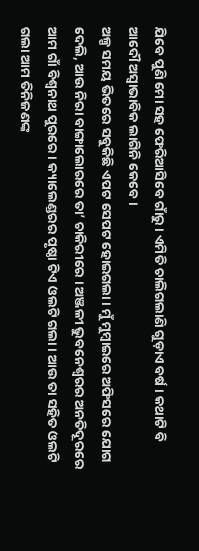ଯିବେ ପୁଣି ମୋ ସହ ଫେରିଆସିବେ ଗାଁରୁ । ଏମିତି ଚାଲିଗଲାଣି ଗୁଡ଼ାଏ ବର୍ଷ । କଥାଟି ବି ଆଦୌ ଅସ୍ୱାଭାବିକ ଲାଗିନି କେବେ ।
ଅଳ୍ପ ସମୟ ଭିତରେ ସବୁକିଛି ଏପଟ ସେପଟ ହୋଇଗଲା । ମୁଁ ମୁମ୍ବାଇରେ ଅଫିସରେ ଯୋଗ ଦେଲି, ଆଉ ନିରା ବାଙ୍ଗାଲୋରରେ ତା’ ଚାକିରୀରେ । ଅଞ୍ଜଳୀ ଭୁବନେଶ୍ୱରର ଅନତିଦୂରରେ ଆମ ଗାଁ ବିଶ୍ୱନାଥ ପୁରରେ । କ୍ୟାଲେଣ୍ଡରର ପୃଷ୍ଠା ଟିଏ ଓଲଟି ଗଲା । ଆଉ ତା ସହିତ ଓଲଟି ଗଲା ଆମ ତିନିଜଣଙ୍କ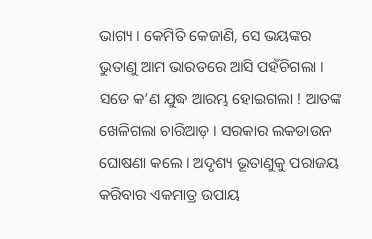ଭାଗ୍ୟ । କେମିତି କେଜାଣି, ସେ ଭୟଙ୍କର ଭୁତାଣୁ ଆମ ଭାରତରେ ଆସି ପହଁଚିଗଲା ।
ସତେ କ’ଣ ଯୁଦ୍ଧ ଆରମ୍ଭ ହୋଇଗଲା ! ଆତଙ୍କ ଖେଳିଗଲା ଚାରିଆଡ଼ । ସରକାର ଲକଡାଉନ ଘୋଷଣା କଲେ । ଅଦୃଶ୍ୟ ଭୂତାଣୁକୁ ପରାଜୟ କରିବାର ଏକମାତ୍ର ଉପାୟ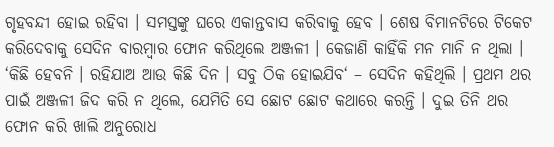ଗୃହବନ୍ଦୀ ହୋଇ ରହିବା । ସମସ୍ତଙ୍କୁ ଘରେ ଏକାନ୍ତବାସ କରିବାକୁ ହେବ । ଶେଷ ବିମାନଟିରେ ଟିକେଟ କରିଦେବାକୁ ସେଦିନ ବାରମ୍ବାର ଫୋନ କରିଥିଲେ ଅଞ୍ଜଳୀ । କେଜାଣି କାହିଁକି ମନ ମାନି ନ ଥିଲା । ‘କିଛି ହେବନି । ରହିଯାଅ ଆଉ କିଛି ଦିନ । ସବୁ ଠିକ ହୋଇଯିବ‘ – ସେଦିନ କହିଥିଲି । ପ୍ରଥମ ଥର ପାଇଁ ଅଞ୍ଜଳୀ ଜିଦ କରି ନ ଥିଲେ, ଯେମିତି ସେ ଛୋଟ ଛୋଟ କଥାରେ କରନ୍ତି । ଦୁଇ ତିନି ଥର ଫୋନ କରି ଖାଲି ଅନୁରୋଧ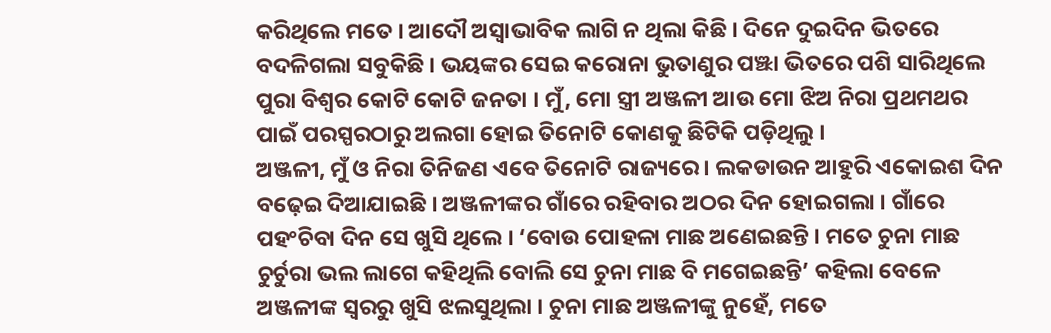କରିଥିଲେ ମତେ । ଆଦୌ ଅସ୍ଵାଭାବିକ ଲାଗି ନ ଥିଲା କିଛି । ଦିନେ ଦୁଇଦିନ ଭିତରେ ବଦଳିଗଲା ସବୁକିଛି । ଭୟଙ୍କର ସେଇ କରୋନା ଭୁତାଣୁର ପଞ୍ଝା ଭିତରେ ପଶି ସାରିଥିଲେ ପୁରା ବିଶ୍ୱର କୋଟି କୋଟି ଜନତା । ମୁଁ, ମୋ ସ୍ତ୍ରୀ ଅଞ୍ଜଳୀ ଆଉ ମୋ ଝିଅ ନିରା ପ୍ରଥମଥର ପାଇଁ ପରସ୍ପରଠାରୁ ଅଲଗା ହୋଇ ତିନୋଟି କୋଣକୁ ଛିଟିକି ପଡ଼ିଥିଲୁ ।
ଅଞ୍ଜଳୀ, ମୁଁ ଓ ନିରା ତିନିଜଣ ଏବେ ତିନୋଟି ରାଜ୍ୟରେ । ଲକଡାଉନ ଆହୁରି ଏକୋଇଶ ଦିନ ବଢ଼େଇ ଦିଆଯାଇଛି । ଅଞ୍ଜଳୀଙ୍କର ଗାଁରେ ରହିବାର ଅଠର ଦିନ ହୋଇଗଲା । ଗାଁରେ ପହଂଚିବା ଦିନ ସେ ଖୁସି ଥିଲେ । ‘ବୋଉ ପୋହଳା ମାଛ ଅଣେଇଛନ୍ତି । ମତେ ଚୁନା ମାଛ ଚୁର୍ଚୁରା ଭଲ ଲାଗେ କହିଥିଲି ବୋଲି ସେ ଚୁନା ମାଛ ବି ମଗେଇଛନ୍ତି’ କହିଲା ବେଳେ ଅଞ୍ଜଳୀଙ୍କ ସ୍ୱରରୁ ଖୁସି ଝଲସୁଥିଲା । ଚୁନା ମାଛ ଅଞ୍ଜଳୀଙ୍କୁ ନୁହେଁ, ମତେ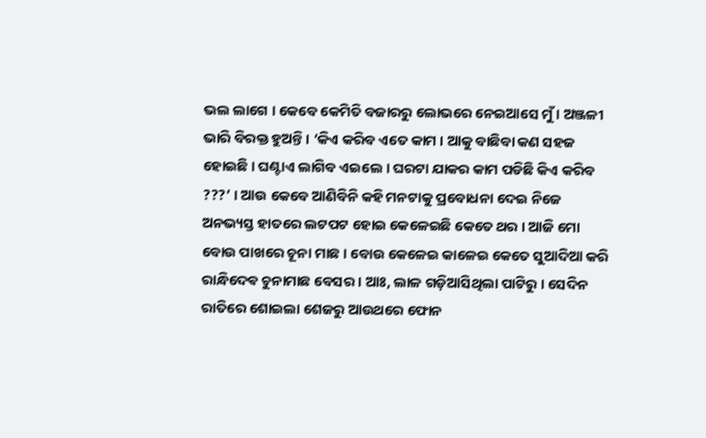ଭଲ ଲାଗେ । କେବେ କେମିତି ବଜାରରୁ ଲୋଭରେ ନେଇଆସେ ମୁଁ । ଅଞ୍ଜଳୀ ଭାରି ବିରକ୍ତ ହୁଅନ୍ତି । ‘କିଏ କରିବ ଏତେ କାମ । ଆକୁ ବାଛିବା କଣ ସହଜ ହୋଇଛି । ଘଣ୍ଟାଏ ଲାଗିବ ଏଇଲେ । ଘରଟା ଯାକର କାମ ପଡିଛି କିଏ କରିବ ???’ । ଆଉ କେବେ ଆଣିବିନି କହି ମନଟାକୁ ପ୍ରବୋଧନା ଦେଇ ନିଜେ ଅନଭ୍ୟସ୍ତ ହାତରେ ଲଟପଟ ହୋଇ କେଳେଇଛି କେତେ ଥର । ଆଜି ମୋ ବୋଉ ପାଖରେ ଚୂନା ମାଛ । ବୋଉ କେଳେଇ କାଳେଇ କେତେ ସୁଆଦିଆ କରି ରାନ୍ଧିଦେଵ ଚୁନାମାଛ ବେସର । ଆଃ, ଲାଳ ଗଡ଼ିଆସିଥିଲା ପାଟିରୁ । ସେଦିନ ରାତିରେ ଶୋଇଲା ଶେଜରୁ ଆଉଥରେ ଫୋନ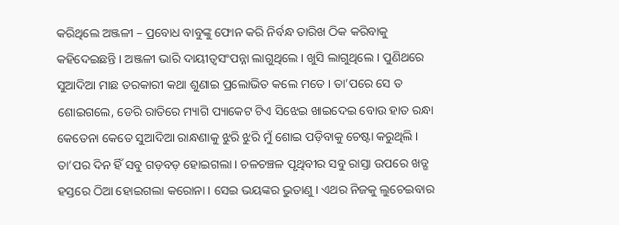କରିଥିଲେ ଅଞ୍ଜଳୀ – ପ୍ରବୋଧ ବାବୁଙ୍କୁ ଫୋନ କରି ନିର୍ବନ୍ଧ ତାରିଖ ଠିକ କରିବାକୁ କହିଦେଇଛନ୍ତି । ଅଞ୍ଜଳୀ ଭାରି ଦାୟୀତ୍ୱସଂପନ୍ନା ଲାଗୁଥିଲେ । ଖୁସି ଲାଗୁଥିଲେ । ପୁଣିଥରେ ସୁଆଦିଆ ମାଛ ତରକାରୀ କଥା ଶୁଣାଇ ପ୍ରଲୋଭିତ କଲେ ମତେ । ତା’ପରେ ସେ ତ ଶୋଇଗଲେ, ଡେରି ରାତିରେ ମ୍ୟାଗି ପ୍ୟାକେଟ ଟିଏ ସିଝେଇ ଖାଇଦେଇ ବୋଉ ହାତ ରନ୍ଧା କେତେନା କେତେ ସୁଆଦିଆ ରାନ୍ଧଣାକୁ ଝୁରି ଝୁରି ମୁଁ ଶୋଇ ପଡ଼ିବାକୁ ଚେଷ୍ଟା କରୁଥିଲି ।
ତା’ପର ଦିନ ହିଁ ସବୁ ଗଡ଼ବଡ଼ ହୋଇଗଲା । ଚଳଚଞ୍ଚଳ ପୃଥିବୀର ସବୁ ରାସ୍ତା ଉପରେ ଖଡ୍ଗ ହସ୍ତରେ ଠିଆ ହୋଇଗଲା କରୋନା । ସେଇ ଭୟଙ୍କର ଭୁତାଣୁ । ଏଥର ନିଜକୁ ଲୁଚେଇବାର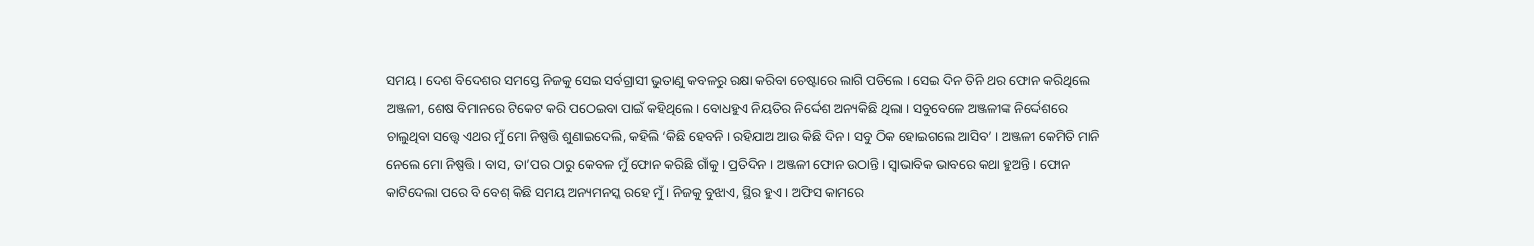ସମୟ । ଦେଶ ବିଦେଶର ସମସ୍ତେ ନିଜକୁ ସେଇ ସର୍ବଗ୍ରାସୀ ଭୁତାଣୁ କବଳରୁ ରକ୍ଷା କରିବା ଚେଷ୍ଟାରେ ଲାଗି ପଡିଲେ । ସେଇ ଦିନ ତିନି ଥର ଫୋନ କରିଥିଲେ ଅଞ୍ଜଳୀ, ଶେଷ ବିମାନରେ ଟିକେଟ କରି ପଠେଇବା ପାଇଁ କହିଥିଲେ । ବୋଧହୁଏ ନିୟତିର ନିର୍ଦ୍ଦେଶ ଅନ୍ୟକିଛି ଥିଲା । ସବୁବେଳେ ଅଞ୍ଜଳୀଙ୍କ ନିର୍ଦ୍ଦେଶରେ ଚାଲୁଥିବା ସତ୍ତ୍ୱେ ଏଥର ମୁଁ ମୋ ନିଷ୍ପତ୍ତି ଶୁଣାଇଦେଲି, କହିଲି ‘କିଛି ହେବନି । ରହିଯାଅ ଆଉ କିଛି ଦିନ । ସବୁ ଠିକ ହୋଇଗଲେ ଆସିବ’ । ଅଞ୍ଜଳୀ କେମିତି ମାନି ନେଲେ ମୋ ନିଷ୍ପତ୍ତି । ବାସ, ତା’ପର ଠାରୁ କେବଳ ମୁଁ ଫୋନ କରିଛି ଗାଁକୁ । ପ୍ରତିଦିନ । ଅଞ୍ଜଳୀ ଫୋନ ଉଠାନ୍ତି । ସ୍ୱାଭାବିକ ଭାବରେ କଥା ହୁଅନ୍ତି । ଫୋନ କାଟିଦେଲା ପରେ ବି ବେଶ୍ କିଛି ସମୟ ଅନ୍ୟମନସ୍କ ରହେ ମୁଁ । ନିଜକୁ ବୁଝାଏ, ସ୍ଥିର ହୁଏ । ଅଫିସ କାମରେ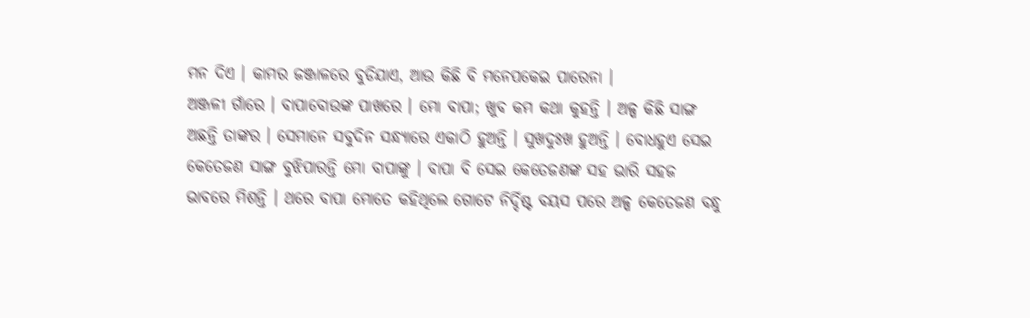ମନ ଦିଏ । କାମର ଜଞ୍ଜାଳରେ ବୁଡିଯାଏ, ଆଉ କିଛି ବି ମନେପକେଇ ପାରେନା ।
ଅଞ୍ଜଳୀ ଗାଁରେ । ବାପାବୋଉଙ୍କ ପାଖରେ । ମୋ ବାପା; ଖୁବ କମ କଥା କୁହନ୍ତି । ଅଳ୍ପ କିଛି ସାଙ୍ଗ ଅଛନ୍ତି ତାଙ୍କର । ସେମାନେ ସବୁଦିନ ସନ୍ଧ୍ୟାରେ ଏକାଠି ହୁଅନ୍ତି । ସୁଖଦୁଃଖ ହୁଅନ୍ତି । ବୋଧହୁଏ ସେଇ କେତେଜଣ ସାଙ୍ଗ ବୁଝିପାରନ୍ତି ମୋ ବାପାଙ୍କୁ । ବାପା ବି ସେଇ କେତେଜଣଙ୍କ ସହ ଭାରି ସହଜ ଭାବରେ ମିଶନ୍ତି । ଥରେ ବାପା ମୋତେ କହିଥିଲେ ଗୋଟେ ନିର୍ଦ୍ଦିଷ୍ଟ ବୟସ ପରେ ଅଳ୍ପ କେତେଜଣ ବନ୍ଧୁ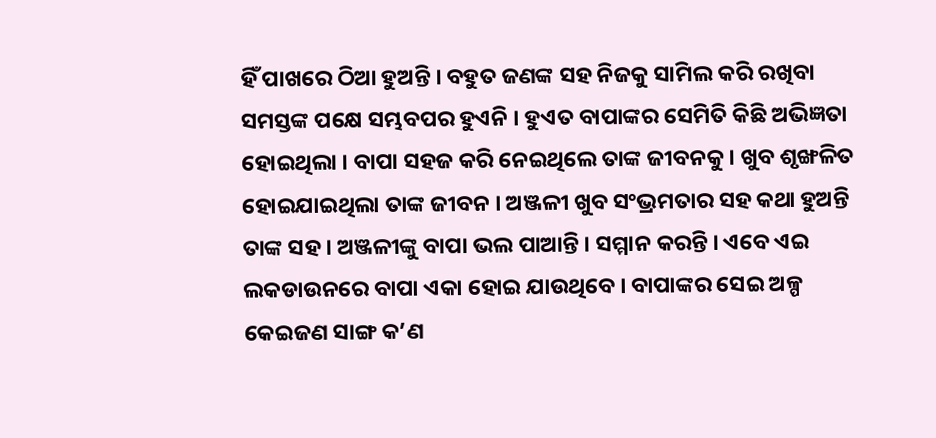ହିଁ ପାଖରେ ଠିଆ ହୁଅନ୍ତି । ବହୁତ ଜଣଙ୍କ ସହ ନିଜକୁ ସାମିଲ କରି ରଖିବା ସମସ୍ତଙ୍କ ପକ୍ଷେ ସମ୍ଭବପର ହୁଏନି । ହୁଏତ ବାପାଙ୍କର ସେମିତି କିଛି ଅଭିଜ୍ଞତା ହୋଇଥିଲା । ବାପା ସହଜ କରି ନେଇଥିଲେ ତାଙ୍କ ଜୀବନକୁ । ଖୁବ ଶୃଙ୍ଖଳିତ ହୋଇଯାଇଥିଲା ତାଙ୍କ ଜୀବନ । ଅଞ୍ଜଳୀ ଖୁବ ସଂଭ୍ରମତାର ସହ କଥା ହୁଅନ୍ତି ତାଙ୍କ ସହ । ଅଞ୍ଜଳୀଙ୍କୁ ବାପା ଭଲ ପାଆନ୍ତି । ସମ୍ମାନ କରନ୍ତି । ଏବେ ଏଇ ଲକଡାଉନରେ ବାପା ଏକା ହୋଇ ଯାଉଥିବେ । ବାପାଙ୍କର ସେଇ ଅଳ୍ପ କେଇଜଣ ସାଙ୍ଗ କ’ଣ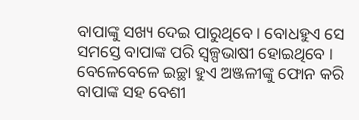ବାପାଙ୍କୁ ସଖ୍ୟ ଦେଇ ପାରୁଥିବେ । ବୋଧହୁଏ ସେ ସମସ୍ତେ ବାପାଙ୍କ ପରି ସ୍ଵଳ୍ପଭାଷୀ ହୋଇଥିବେ । ବେଳେବେଳେ ଇଚ୍ଛା ହୁଏ ଅଞ୍ଜଳୀଙ୍କୁ ଫୋନ କରି ବାପାଙ୍କ ସହ ବେଶୀ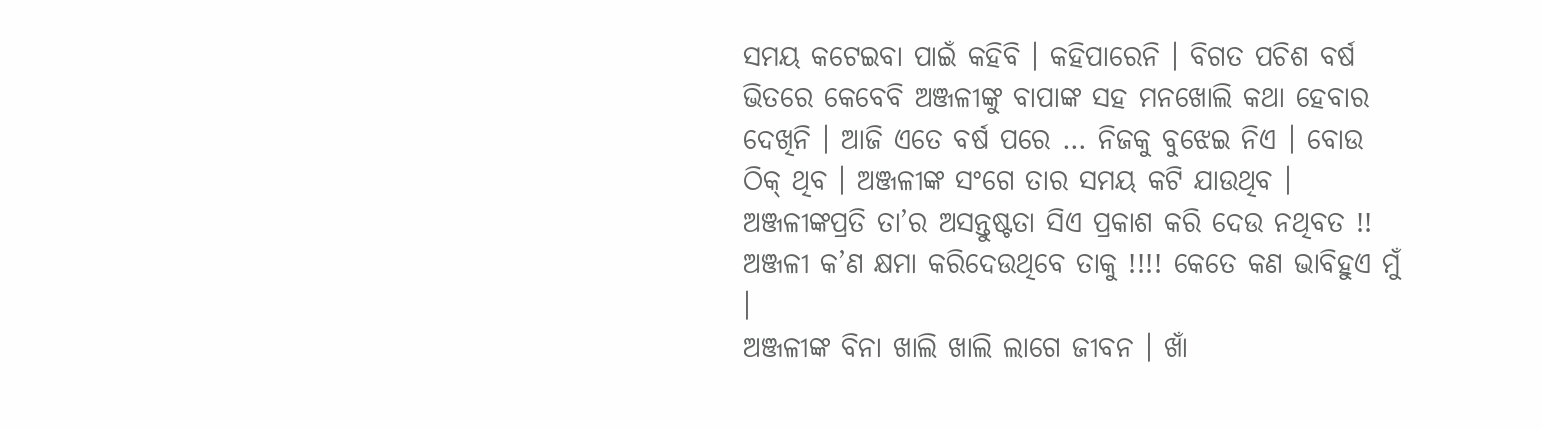ସମୟ କଟେଇବା ପାଇଁ କହିବି । କହିପାରେନି । ବିଗତ ପଚିଶ ବର୍ଷ ଭିତରେ କେବେବି ଅଞ୍ଜଳୀଙ୍କୁ ବାପାଙ୍କ ସହ ମନଖୋଲି କଥା ହେବାର ଦେଖିନି । ଆଜି ଏତେ ବର୍ଷ ପରେ … ନିଜକୁ ବୁଝେଇ ନିଏ । ବୋଉ ଠିକ୍ ଥିବ । ଅଞ୍ଜଳୀଙ୍କ ସଂଗେ ତାର ସମୟ କଟି ଯାଉଥିବ । ଅଞ୍ଜଳୀଙ୍କପ୍ରତି ତା’ର ଅସନ୍ତୁଷ୍ଟତା ସିଏ ପ୍ରକାଶ କରି ଦେଉ ନଥିବତ !! ଅଞ୍ଜଳୀ କ’ଣ କ୍ଷମା କରିଦେଉଥିବେ ତାକୁ !!!! କେତେ କଣ ଭାବିହୁଏ ମୁଁ ।
ଅଞ୍ଜଳୀଙ୍କ ବିନା ଖାଲି ଖାଲି ଲାଗେ ଜୀବନ । ଖାଁ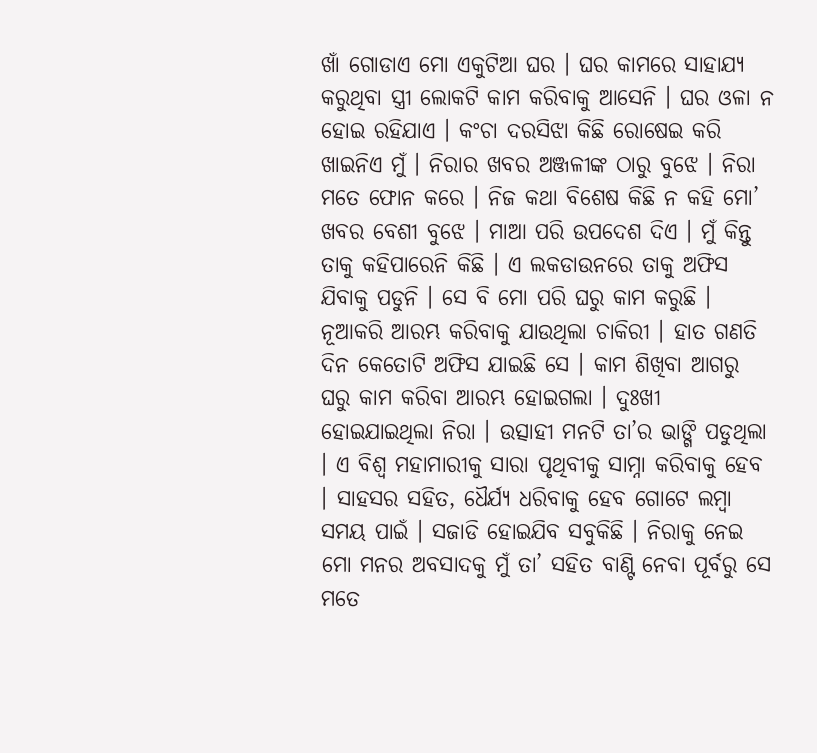ଖାଁ ଗୋଡାଏ ମୋ ଏକୁଟିଆ ଘର । ଘର କାମରେ ସାହାଯ୍ୟ କରୁଥିବା ସ୍ତ୍ରୀ ଲୋକଟି କାମ କରିବାକୁ ଆସେନି । ଘର ଓଳା ନ ହୋଇ ରହିଯାଏ । କଂଚା ଦରସିଝା କିଛି ରୋଷେଇ କରି ଖାଇନିଏ ମୁଁ । ନିରାର ଖବର ଅଞ୍ଜଳୀଙ୍କ ଠାରୁ ବୁଝେ । ନିରା ମତେ ଫୋନ କରେ । ନିଜ କଥା ବିଶେଷ କିଛି ନ କହି ମୋ’ ଖବର ବେଶୀ ବୁଝେ । ମାଆ ପରି ଉପଦେଶ ଦିଏ । ମୁଁ କିନ୍ତୁ ତାକୁ କହିପାରେନି କିଛି । ଏ ଲକଡାଉନରେ ତାକୁ ଅଫିସ ଯିବାକୁ ପଡୁନି । ସେ ବି ମୋ ପରି ଘରୁ କାମ କରୁଛି । ନୂଆକରି ଆରମ୍ଭ କରିବାକୁ ଯାଉଥିଲା ଚାକିରୀ । ହାତ ଗଣତି ଦିନ କେତୋଟି ଅଫିସ ଯାଇଛି ସେ । କାମ ଶିଖିବା ଆଗରୁ ଘରୁ କାମ କରିବା ଆରମ୍ଭ ହୋଇଗଲା । ଦୁଃଖୀ ହୋଇଯାଇଥିଲା ନିରା । ଉତ୍ସାହୀ ମନଟି ତା’ର ଭାଙ୍ଗି ପଡୁଥିଲା । ଏ ବିଶ୍ୱ ମହାମାରୀକୁ ସାରା ପୃଥିବୀକୁ ସାମ୍ନା କରିବାକୁ ହେବ । ସାହସର ସହିତ, ଧୈର୍ଯ୍ୟ ଧରିବାକୁ ହେବ ଗୋଟେ ଲମ୍ବା ସମୟ ପାଇଁ । ସଜାଡି ହୋଇଯିବ ସବୁକିଛି । ନିରାକୁ ନେଇ ମୋ ମନର ଅବସାଦକୁ ମୁଁ ତା’ ସହିତ ବାଣ୍ଟି ନେବା ପୂର୍ବରୁ ସେ ମତେ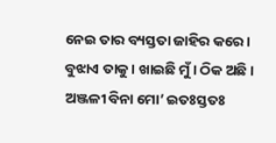ନେଇ ତାର ବ୍ୟସ୍ତତା ଜାହିର କରେ । ବୁଝାଏ ତାକୁ । ଖାଇଛି ମୁଁ । ଠିକ ଅଛି । ଅଞ୍ଜଳୀ ବିନା ମୋ’ ଇତଃସ୍ତତଃ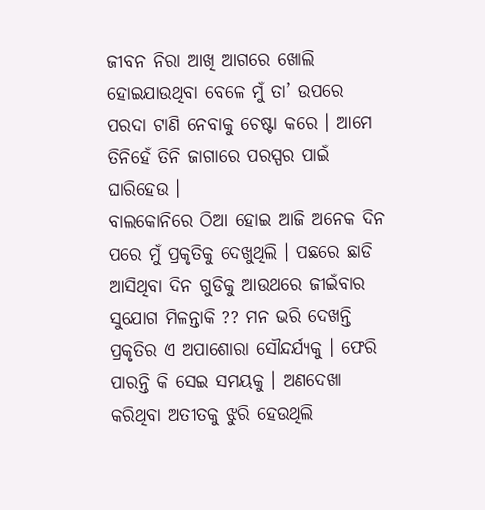ଜୀବନ ନିରା ଆଖି ଆଗରେ ଖୋଲି ହୋଇଯାଉଥିବା ବେଳେ ମୁଁ ତା’ ଉପରେ ପରଦା ଟାଣି ନେବାକୁ ଚେଷ୍ଟା କରେ । ଆମେ ତିନିହେଁ ତିନି ଜାଗାରେ ପରସ୍ପର ପାଇଁ ଘାରିହେଉ ।
ବାଲକୋନିରେ ଠିଆ ହୋଇ ଆଜି ଅନେକ ଦିନ ପରେ ମୁଁ ପ୍ରକୃତିକୁ ଦେଖୁଥିଲି । ପଛରେ ଛାଡି ଆସିଥିବା ଦିନ ଗୁଡିକୁ ଆଉଥରେ ଜୀଇଁବାର ସୁଯୋଗ ମିଳନ୍ତାକି ?? ମନ ଭରି ଦେଖନ୍ତି ପ୍ରକୃତିର ଏ ଅପାଶୋରା ସୌନ୍ଦର୍ଯ୍ୟକୁ । ଫେରି ପାରନ୍ତି କି ସେଇ ସମୟକୁ । ଅଣଦେଖା କରିଥିବା ଅତୀତକୁ ଝୁରି ହେଉଥିଲି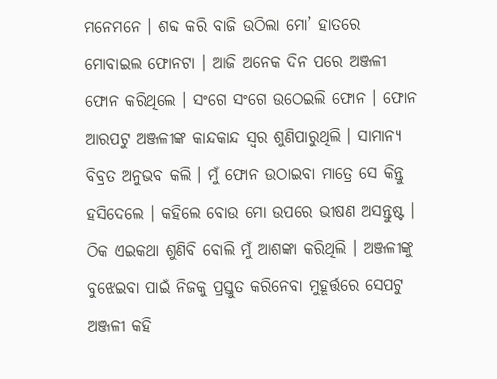ମନେମନେ । ଶବ୍ଦ କରି ବାଜି ଉଠିଲା ମୋ’ ହାତରେ ମୋବାଇଲ ଫୋନଟା । ଆଜି ଅନେକ ଦିନ ପରେ ଅଞ୍ଜଳୀ ଫୋନ କରିଥିଲେ । ସଂଗେ ସଂଗେ ଉଠେଇଲି ଫୋନ । ଫୋନ ଆରପଟୁ ଅଞ୍ଜଳୀଙ୍କ କାନ୍ଦକାନ୍ଦ ସ୍ୱର ଶୁଣିପାରୁଥିଲି । ସାମାନ୍ୟ ବିବ୍ରତ ଅନୁଭବ କଲି । ମୁଁ ଫୋନ ଉଠାଇବା ମାତ୍ରେ ସେ କିନ୍ତୁ ହସିଦେଲେ । କହିଲେ ବୋଉ ମୋ ଉପରେ ଭୀଷଣ ଅସନ୍ତୁଷ୍ଟ । ଠିକ ଏଇକଥା ଶୁଣିବି ବୋଲି ମୁଁ ଆଶଙ୍କା କରିଥିଲି । ଅଞ୍ଜଳୀଙ୍କୁ ବୁଝେଇବା ପାଇଁ ନିଜକୁ ପ୍ରସ୍ତୁତ କରିନେବା ମୁହୂର୍ତ୍ତରେ ସେପଟୁ ଅଞ୍ଜଳୀ କହି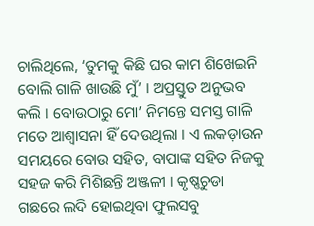ଚାଲିଥିଲେ, ‘ତୁମକୁ କିଛି ଘର କାମ ଶିଖେଇନି ବୋଲି ଗାଳି ଖାଉଛି ମୁଁ’ । ଅପ୍ରସ୍ତୁତ ଅନୁଭବ କଲି । ବୋଉଠାରୁ ମୋ’ ନିମନ୍ତେ ସମସ୍ତ ଗାଳି ମତେ ଆଶ୍ୱାସନା ହିଁ ଦେଉଥିଲା । ଏ ଲକଡ଼ାଉନ ସମୟରେ ବୋଉ ସହିତ, ବାପାଙ୍କ ସହିତ ନିଜକୁ ସହଜ କରି ମିଶିଛନ୍ତି ଅଞ୍ଜଳୀ । କୃଷ୍ଣଚୁଡା ଗଛରେ ଲଦି ହୋଇଥିବା ଫୁଲସବୁ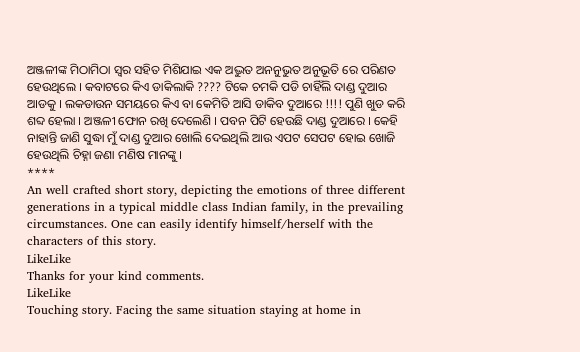ଅଞ୍ଜଳୀଙ୍କ ମିଠାମିଠା ସ୍ୱର ସହିତ ମିଶିଯାଇ ଏକ ଅଦ୍ଭୁତ ଅନନୁଭୁତ ଅନୁଭୂତି ରେ ପରିଣତ ହେଉଥିଲେ । କବାଟରେ କିଏ ଡାକିଲାକି ???? ଟିକେ ଚମକି ପଡି ଚାହିଁଲି ଦାଣ୍ଡ ଦୁଆର ଆଡକୁ । ଲକଡାଉନ ସମୟରେ କିଏ ବା କେମିତି ଆସି ଡାକିବ ଦୁଆରେ !!!! ପୁଣି ଖୁଡ କରି ଶବ୍ଦ ହେଲା । ଅଞ୍ଜଳୀ ଫୋନ ରଖି ଦେଲେଣି । ପବନ ପିଟି ହେଉଛି ଦାଣ୍ଡ ଦୁଆରେ । କେହି ନାହାନ୍ତି ଜାଣି ସୁଦ୍ଧା ମୁଁ ଦାଣ୍ଡ ଦୁଆର ଖୋଲି ଦେଇଥିଲି ଆଉ ଏପଟ ସେପଟ ହୋଇ ଖୋଜି ହେଉଥିଲି ଚିହ୍ନା ଜଣା ମଣିଷ ମାନଙ୍କୁ ।
****
An well crafted short story, depicting the emotions of three different generations in a typical middle class Indian family, in the prevailing circumstances. One can easily identify himself/herself with the characters of this story.
LikeLike
Thanks for your kind comments.
LikeLike
Touching story. Facing the same situation staying at home in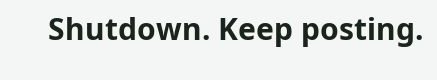Shutdown. Keep posting.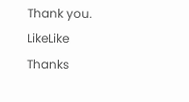Thank you.
LikeLike
Thanks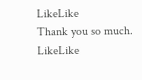LikeLike
Thank you so much.
LikeLike